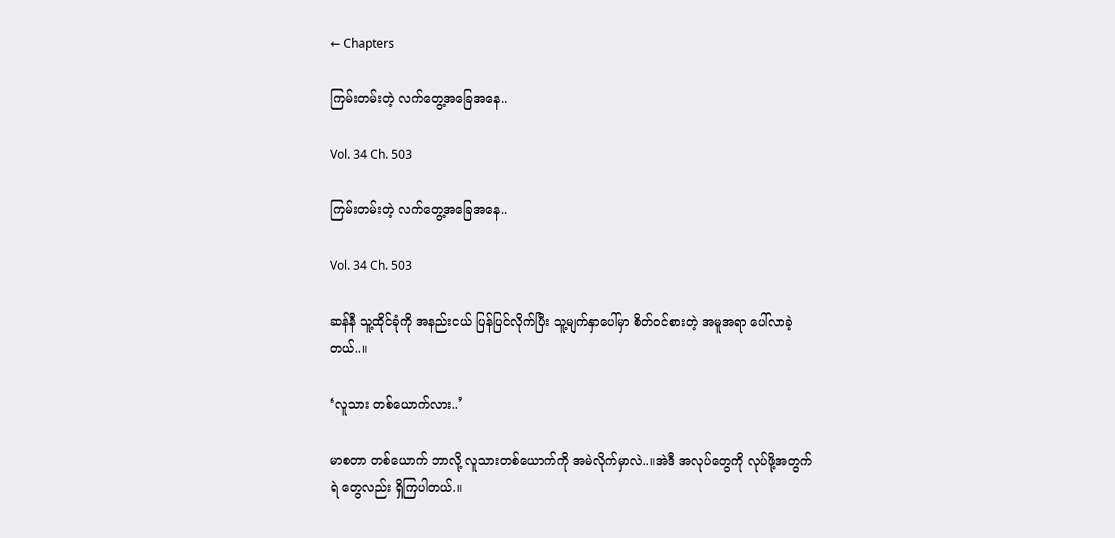← Chapters

ကြမ်းတမ်းတဲ့ လက်တွေ့အခြေအနေ..

Vol. 34 Ch. 503

ကြမ်းတမ်းတဲ့ လက်တွေ့အခြေအနေ..

Vol. 34 Ch. 503

ဆန်နီ သူ့ထိုင်ခုံကို အနည်းငယ် ပြန်ပြင်လိုက်ပြီး သူ့မျက်နှာပေါ်မှာ စိတ်ဝင်စားတဲ့ အမူအရာ ပေါ်လာခဲ့တယ်..။

‘လူသား တစ်ယောက်လား..’

မာစတာ တစ်ယောက် ဘာလို့ လူသားတစ်ယောက်ကို အမဲလိုက်မှာလဲ..။အဲဒီ အလုပ်တွေကို လုပ်ဖို့အတွက် ရဲ တွေလည်း ရှိကြပါတယ်.။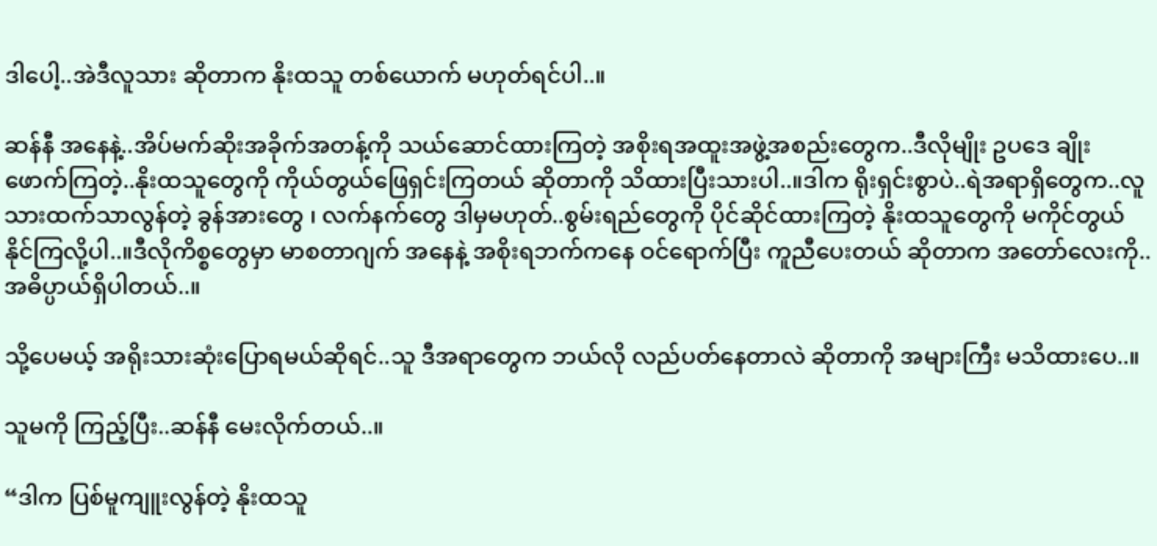ဒါပေါ့..အဲဒီလူသား ဆိုတာက နိုးထသူ တစ်ယောက် မဟုတ်ရင်ပါ..။

ဆန်နီ အနေနဲ့..အိပ်မက်ဆိုးအခိုက်အတန့်ကို သယ်ဆောင်ထားကြတဲ့ အစိုးရအထူးအဖွဲ့အစည်းတွေက..ဒီလိုမျိုး ဥပဒေ ချိုးဖောက်ကြတဲ့..နိုးထသူတွေကို ကိုယ်တွယ်ဖြေရှင်းကြတယ် ဆိုတာကို သိထားပြီးသားပါ..။ဒါက ရိုးရှင်းစွာပဲ..ရဲအရာရှိတွေက..လူသားထက်သာလွန်တဲ့ ခွန်အားတွေ ၊ လက်နက်တွေ ဒါမှမဟုတ်..စွမ်းရည်တွေကို ပိုင်ဆိုင်ထားကြတဲ့ နိုးထသူတွေကို မကိုင်တွယ်နိုင်ကြလို့ပါ..။ဒီလိုကိစ္စတွေမှာ မာစတာဂျက် အနေနဲ့ အစိုးရဘက်ကနေ ဝင်ရောက်ပြီး ကူညီပေးတယ် ဆိုတာက အတော်လေးကို..အဓိပ္ပာယ်ရှိပါတယ်..။

သို့ပေမယ့် အရိုးသားဆုံးပြောရမယ်ဆိုရင်..သူ ဒီအရာတွေက ဘယ်လို လည်ပတ်နေတာလဲ ဆိုတာကို အများကြီး မသိထားပေ..။

သူမကို ကြည့်ပြီး..ဆန်နီ မေးလိုက်တယ်..။

“ဒါက ပြစ်မူကျူးလွန်တဲ့ နိုးထသူ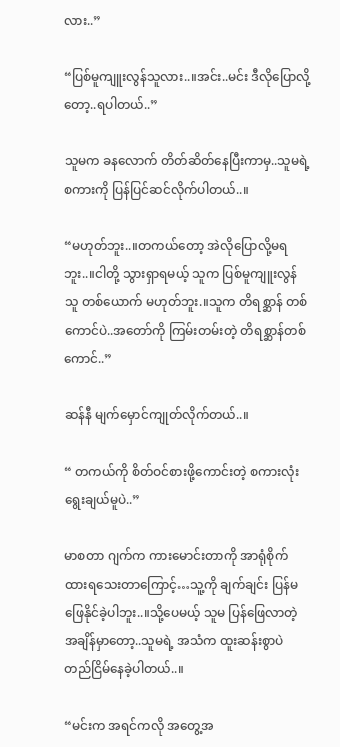လား..”

“ပြစ်မူကျူးလွန်သူလား..။အင်း..မင်း ဒီလိုပြောလို့တော့..ရပါတယ်..”

သူမက ခနလောက် တိတ်ဆိတ်နေပြီးကာမှ..သူမရဲ့ စကားကို ပြန်ပြင်ဆင်လိုက်ပါတယ်..။

“မဟုတ်ဘူး..။တကယ်တော့ အဲလိုပြောလို့မရဘူး..။ငါတို့ သွားရှာရမယ့် သူက ပြစ်မူကျူးလွန်သူ တစ်ယောက် မဟုတ်ဘူး.။သူက တိရစ္ဆာန် တစ်ကောင်ပဲ..အတော်ကို ကြမ်းတမ်းတဲ့ တိရစ္ဆာန်တစ်ကောင်..”

ဆန်နီ မျက်မှောင်ကျုတ်လိုက်တယ်..။

“ တကယ်ကို စိတ်ဝင်စားဖို့ကောင်းတဲ့ စကားလုံး ရွေးချယ်မူပဲ..”

မာစတာ ဂျက်က ကားမောင်းတာကို အာရုံစိုက်ထားရသေးတာကြောင့်…သူ့ကို ချက်ချင်း ပြန်မဖြေနိုင်ခဲ့ပါဘူး..။သို့ပေမယ့် သူမ ပြန်ဖြေလာတဲ့ အချိန်မှာတော့..သူမရဲ့ အသံက ထူးဆန်းစွာပဲ တည်ငြိမ်နေခဲ့ပါတယ်..။

“မင်းက အရင်ကလို အတွေ့အ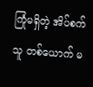ကြုံမရှိတဲ့ အိပ်စက်သူ တစ်ယောက် မ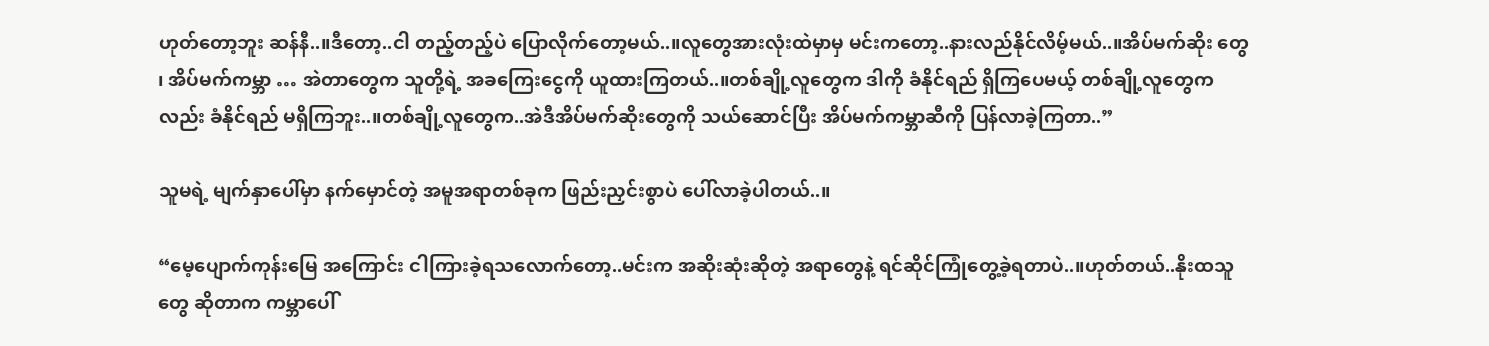ဟုတ်တော့ဘူး ဆန်နီ..။ဒီတော့..ငါ တည့်တည့်ပဲ ပြောလိုက်တော့မယ်..။လူတွေအားလုံးထဲမှာမှ မင်းကတော့..နားလည်နိုင်လိမ့်မယ်..။အိပ်မက်ဆိုး တွေ ၊ အိပ်မက်ကမ္ဘာ … အဲတာတွေက သူတို့ရဲ့ အခကြေးငွေကို ယူထားကြတယ်..။တစ်ချို့လူတွေက ဒါကို ခံနိုင်ရည် ရှိကြပေမယ့် တစ်ချို့လူတွေကလည်း ခံနိုင်ရည် မရှိကြဘူး..။တစ်ချို့လူတွေက..အဲဒီအိပ်မက်ဆိုးတွေကို သယ်ဆောင်ပြီး အိပ်မက်ကမ္ဘာဆီကို ပြန်လာခဲ့ကြတာ..”

သူမရဲ့ မျက်နှာပေါ်မှာ နက်မှောင်တဲ့ အမူအရာတစ်ခုက ဖြည်းညှင်းစွာပဲ ပေါ်လာခဲ့ပါတယ်..။

“မေ့ပျောက်ကုန်းမြေ အကြောင်း ငါကြားခဲ့ရသလောက်တော့..မင်းက အဆိုးဆုံးဆိုတဲ့ အရာတွေနဲ့ ရင်ဆိုင်ကြုံတွေ့ခဲ့ရတာပဲ..။ဟုတ်တယ်..နိုးထသူ တွေ ဆိုတာက ကမ္ဘာပေါ်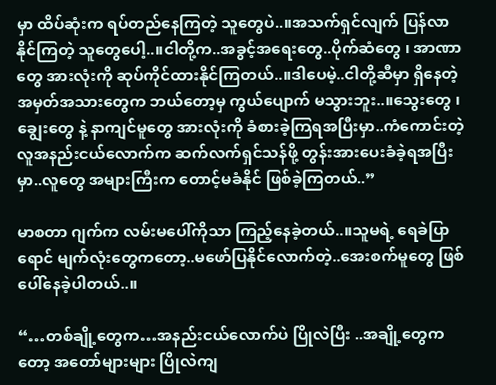မှာ ထိပ်ဆုံးက ရပ်တည်နေကြတဲ့ သူတွေပဲ..။အသက်ရှင်လျက် ပြန်လာနိုင်ကြတဲ့ သူတွေပေါ့..။ငါတို့က..အခွင့်အရေးတွေ..ပိုက်ဆံတွေ ၊ အာဏာတွေ အားလုံးကို ဆုပ်ကိုင်ထားနိုင်ကြတယ်..။ဒါပေမဲ့..ငါတို့ဆီမှာ ရှိနေတဲ့ အမှတ်အသားတွေက ဘယ်တော့မှ ကွယ်ပျောက် မသွားဘူး..။သွေးတွေ ၊ ချွေးတွေ နဲ့ နာကျင်မူတွေ အားလုံးကို ခံစားခဲ့ကြရအပြီးမှာ..ကံကောင်းတဲ့ လူအနည်းငယ်လောက်က ဆက်လက်ရှင်သန်ဖို့ တွန်းအားပေးခံခဲ့ရအပြီးမှာ..လူတွေ အများကြီးက တောင့်မခံနိုင် ဖြစ်ခဲ့ကြတယ်..”

မာစတာ ဂျက်က လမ်းမပေါ်ကိုသာ ကြည့်နေခဲ့တယ်..။သူမရဲ့ ရေခဲပြာရောင် မျက်လုံးတွေကတော့..မဖော်ပြနိုင်လောက်တဲ့..အေးစက်မူတွေ ဖြစ်ပေါ်နေခဲ့ပါတယ်..။

“…တစ်ချို့တွေက…အနည်းငယ်လောက်ပဲ ပြိုလဲပြီး ..အချို့တွေကတော့ အတော်များများ ပြိုလဲကျ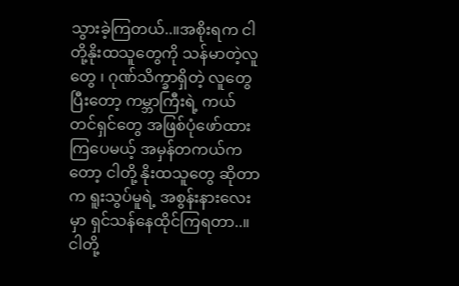သွားခဲ့ကြတယ်..။အစိုးရက ငါတို့နိုးထသူတွေကို သန်မာတဲ့လူတွေ ၊ ဂုဏ်သိက္ခာရှိတဲ့ လူတွေ ပြီးတော့ ကမ္ဘာကြီးရဲ့ ကယ်တင်ရှင်တွေ အဖြစ်ပုံဖော်ထားကြပေမယ့် အမှန်တကယ်ကတော့ ငါတို့ နိုးထသူတွေ ဆိုတာက ရူးသွပ်မူရဲ့ အစွန်းနားလေးမှာ ရှင်သန်နေထိုင်ကြရတာ..။ငါတို့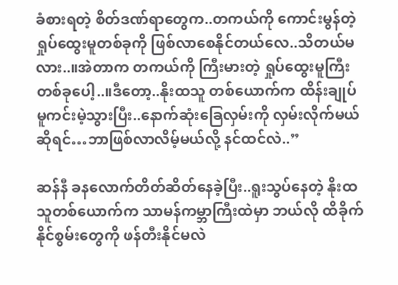ခံစားရတဲ့ စိတ်ဒဏ်ရာတွေက..တကယ်ကို ကောင်းမွန်တဲ့ ရှုပ်ထွေးမူတစ်ခုကို ဖြစ်လာစေနိုင်တယ်လေ..သိတယ်မလား..။အဲတာက တကယ်ကို ကြီးမားတဲ့ ရှုပ်ထွေးမူကြီး တစ်ခုပေါ့..။ဒီတော့..နိုးထသူ တစ်ယောက်က ထိန်းချုပ်မူကင်းမဲ့သွားပြီး..နောက်ဆုံးခြေလှမ်းကို လှမ်းလိုက်မယ်ဆိုရင်…ဘာဖြစ်လာလိမ့်မယ်လို့ နင်ထင်လဲ..”

ဆန်နီ ခနလောက်တိတ်ဆိတ်နေခဲ့ပြီး..ရူးသွပ်နေတဲ့ နိုးထသူတစ်ယောက်က သာမန်ကမ္ဘာကြီးထဲမှာ ဘယ်လို ထိခိုက်နိုင်စွမ်းတွေကို ဖန်တီးနိုင်မလဲ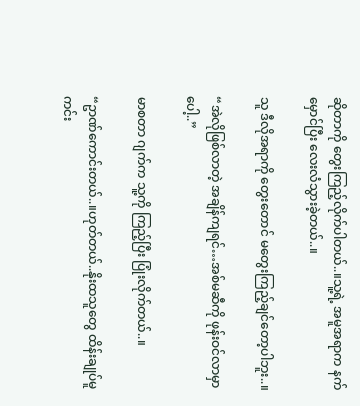ဆိုတာကို တွေးကြည့်လိုက်ပါတယ်..။သူ့ရဲ့ အမူအရာက နက်မှောင်ပြီး လေးလံသွားခဲ့တယ်..။

သူ ဒီလိုအရာကို တွေးတောင် မတွေးကြည့်ချင်တော့ပါဘူး..။

“အဲလိုဖြစ်လာတဲ့ အချိန်ကျရင်…အစ်မဆီကို ဖုန်းဝင်လာမှာပေါ့..”

မာစတာ ဂျက်က သူ့ကို ကြည့်ပြီး ပြုံးလိုက်တယ်..။

“ဥာဏ်ကောင်းတယ်..။ဟုတ်တယ်..နိုးထသူတွေ ထိန်းချုပ်မူ ကင်း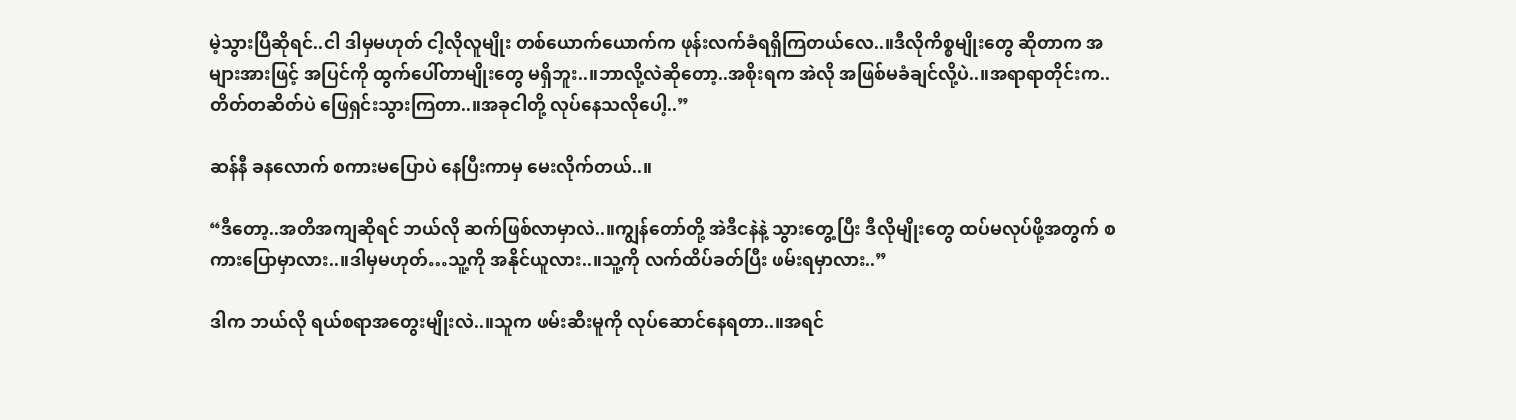မဲ့သွားပြီဆိုရင်..ငါ ဒါမှမဟုတ် ငါ့လိုလူမျိုး တစ်ယောက်ယောက်က ဖုန်းလက်ခံရရှိကြတယ်လေ..။ဒီလိုကိစ္စမျိုးတွေ ဆိုတာက အများအားဖြင့် အပြင်ကို ထွက်ပေါ်တာမျိုးတွေ မရှိဘူး..။ဘာလို့လဲဆိုတော့..အစိုးရက အဲလို အဖြစ်မခံချင်လို့ပဲ..။အရာရာတိုင်းက..တိတ်တဆိတ်ပဲ ဖြေရှင်းသွားကြတာ..။အခုငါတို့ လုပ်နေသလိုပေါ့..”

ဆန်နီ ခနလောက် စကားမပြောပဲ နေပြီးကာမှ မေးလိုက်တယ်..။

“ဒီတော့..အတိအကျဆိုရင် ဘယ်လို ဆက်ဖြစ်လာမှာလဲ..။ကျွန်တော်တို့ အဲဒီငနဲနဲ့ သွားတွေ့ပြီး ဒီလိုမျိုးတွေ ထပ်မလုပ်ဖို့အတွက် စကားပြောမှာလား..။ဒါမှမဟုတ်…သူ့ကို အနိုင်ယူလား..။သူ့ကို လက်ထိပ်ခတ်ပြီး ဖမ်းရမှာလား..”

ဒါက ဘယ်လို ရယ်စရာအတွေးမျိုးလဲ..။သူက ဖမ်းဆီးမူကို လုပ်ဆောင်နေရတာ..။အရင်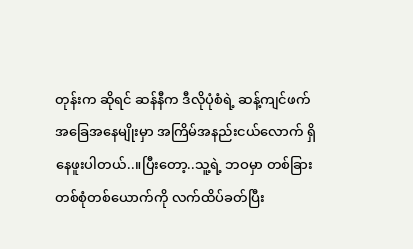တုန်းက ဆိုရင် ဆန်နီက ဒီလိုပုံစံရဲ့ ဆန့်ကျင်ဖက် အခြေအနေမျိုးမှာ အကြိမ်အနည်းငယ်လောက် ရှိနေဖူးပါတယ်..။ပြီးတော့..သူ့ရဲ့ ဘဝမှာ တစ်ခြားတစ်စုံတစ်ယောက်ကို လက်ထိပ်ခတ်ပြီး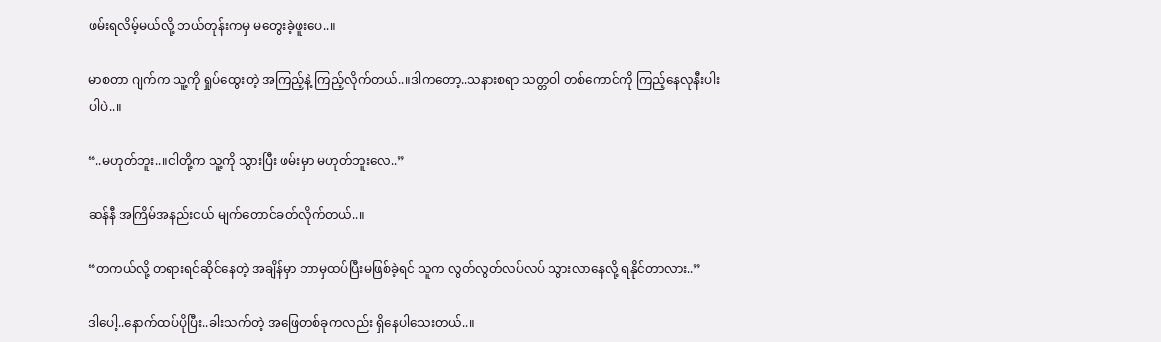ဖမ်းရလိမ့်မယ်လို့ ဘယ်တုန်းကမှ မတွေးခဲ့ဖူးပေ..။

မာစတာ ဂျက်က သူ့ကို ရှုပ်ထွေးတဲ့ အကြည့်နဲ့ ကြည့်လိုက်တယ်..။ဒါကတော့..သနားစရာ သတ္တဝါ တစ်ကောင်ကို ကြည့်နေလုနီးပါးပါပဲ..။

“..မဟုတ်ဘူး..။ငါတို့က သူ့ကို သွားပြီး ဖမ်းမှာ မဟုတ်ဘူးလေ..”

ဆန်နီ အကြိမ်အနည်းငယ် မျက်တောင်ခတ်လိုက်တယ်..။

“တကယ်လို့ တရားရင်ဆိုင်နေတဲ့ အချိန်မှာ ဘာမှထပ်ပြီးမဖြစ်ခဲ့ရင် သူက လွတ်လွတ်လပ်လပ် သွားလာနေလို့ ရနိုင်တာလား..”

ဒါပေါ့..နောက်ထပ်ပိုပြီး..ခါးသက်တဲ့ အဖြေတစ်ခုကလည်း ရှိနေပါသေးတယ်..။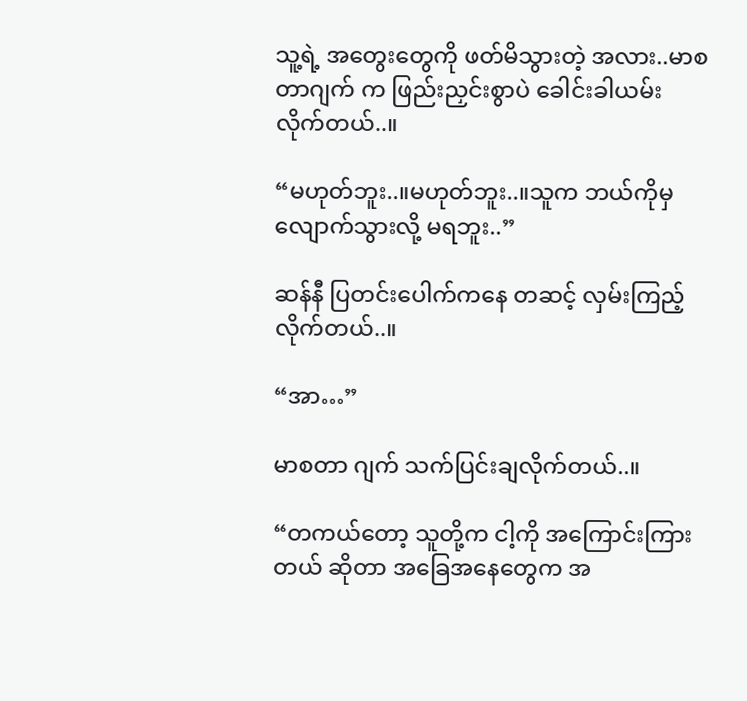သူ့ရဲ့ အတွေးတွေကို ဖတ်မိသွားတဲ့ အလား..မာစတာဂျက် က ဖြည်းညှင်းစွာပဲ ခေါင်းခါယမ်းလိုက်တယ်..။

“မဟုတ်ဘူး..။မဟုတ်ဘူး..။သူက ဘယ်ကိုမှ လျောက်သွားလို့ မရဘူး..”

ဆန်နီ ပြတင်းပေါက်ကနေ တဆင့် လှမ်းကြည့်လိုက်တယ်..။

“အာ…”

မာစတာ ဂျက် သက်ပြင်းချလိုက်တယ်..။

“တကယ်တော့ သူတို့က ငါ့ကို အကြောင်းကြားတယ် ဆိုတာ အခြေအနေတွေက အ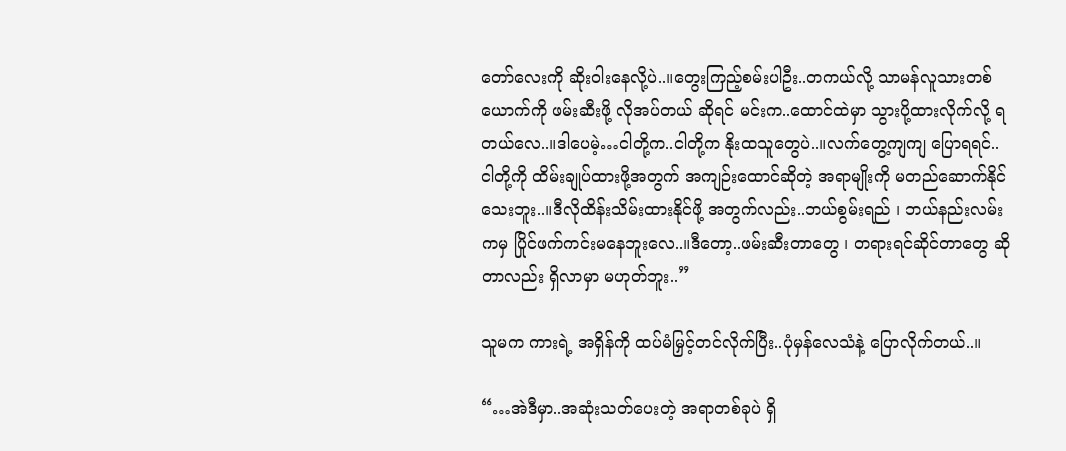တော်လေးကို ဆိုးဝါးနေလို့ပဲ..။တွေးကြည့်စမ်းပါဦး..တကယ်လို့ သာမန်လူသားတစ်ယောက်ကို ဖမ်းဆီးဖို့ လိုအပ်တယ် ဆိုရင် မင်းက..ထောင်ထဲမှာ သွားပို့ထားလိုက်လို့ ရတယ်လေ..။ဒါပေမဲ့…ငါတို့က..ငါတို့က နိုးထသူတွေပဲ..။လက်တွေ့ကျကျ ပြောရရင်..ငါတို့ကို ထိမ်းချုပ်ထားဖို့အတွက် အကျဉ်းထောင်ဆိုတဲ့ အရာမျိုးကို မတည်ဆောက်နိုင်သေးဘူး..။ဒီလိုထိန်းသိမ်းထားနိုင်ဖို့ အတွက်လည်း..ဘယ်စွမ်းရည် ၊ ဘယ်နည်းလမ်းကမှ ပြိုင်ဖက်ကင်းမနေဘူးလေ..။ဒီတော့..ဖမ်းဆီးတာတွေ ၊ တရားရင်ဆိုင်တာတွေ ဆိုတာလည်း ရှိလာမှာ မဟုတ်ဘူး..”

သူမက ကားရဲ့ အရှိန်ကို ထပ်မံမြှင့်တင်လိုက်ပြီး..ပုံမှန်လေသံနဲ့ ပြောလိုက်တယ်..။

“…အဲဒီမှာ..အဆုံးသတ်ပေးတဲ့ အရာတစ်ခုပဲ ရှိ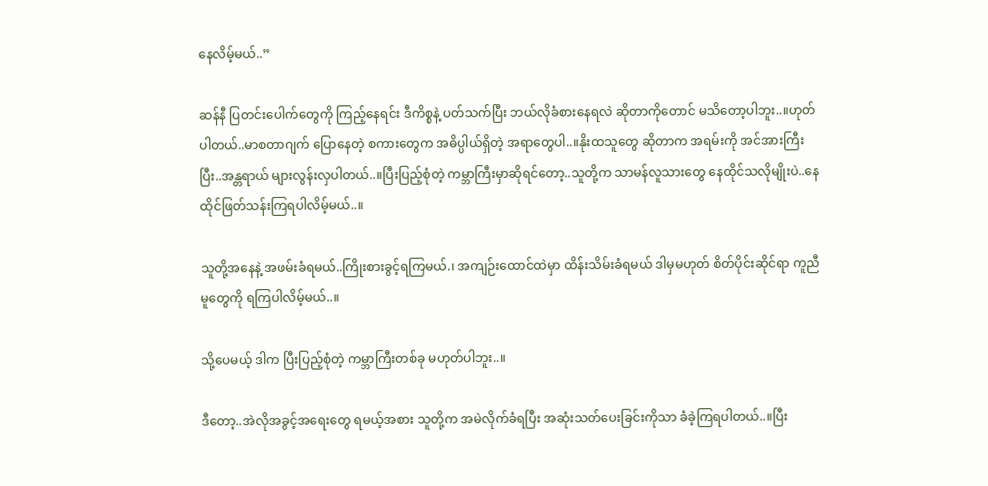နေလိမ့်မယ်..”

ဆန်နီ ပြတင်းပေါက်တွေကို ကြည့်နေရင်း ဒီကိစ္စနဲ့ ပတ်သက်ပြီး ဘယ်လိုခံစားနေရလဲ ဆိုတာကိုတောင် မသိတော့ပါဘူး..။ဟုတ်ပါတယ်..မာစတာဂျက် ပြောနေတဲ့ စကားတွေက အဓိပ္ပါယ်ရှိတဲ့ အရာတွေပါ..။နိုးထသူတွေ ဆိုတာက အရမ်းကို အင်အားကြီးပြီး..အန္တရာယ် များလွန်းလှပါတယ်..။ပြီးပြည့်စုံတဲ့ ကမ္ဘာကြီးမှာဆိုရင်တော့..သူတို့က သာမန်လူသားတွေ နေထိုင်သလိုမျိုးပဲ..နေထိုင်ဖြတ်သန်းကြရပါလိမ့်မယ်..။

သူတို့အနေနဲ့ အဖမ်းခံရမယ်..ကြိုးစားခွင့်ရကြမယ်.၊ အကျဉ်းထောင်ထဲမှာ ထိန်းသိမ်းခံရမယ် ဒါမှမဟုတ် စိတ်ပိုင်းဆိုင်ရာ ကူညီမူတွေကို ရကြပါလိမ့်မယ်..။

သို့ပေမယ့် ဒါက ပြီးပြည့်စုံတဲ့ ကမ္ဘာကြီးတစ်ခု မဟုတ်ပါဘူး..။

ဒီတော့..အဲလိုအခွင့်အရေးတွေ ရမယ့်အစား သူတို့က အမဲလိုက်ခံရပြီး အဆုံးသတ်ပေးခြင်းကိုသာ ခံခဲ့ကြရပါတယ်..။ပြီး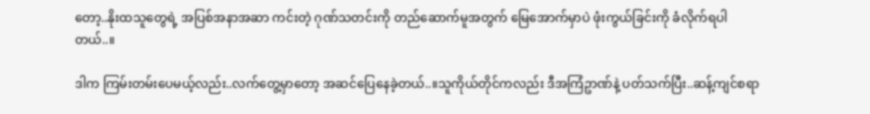တော့..နိုးထသူတွေရဲ့ အပြစ်အနာအဆာ ကင်းတဲ့ ဂုဏ်သတင်းကို တည်ဆောက်မူအတွက် မြေအောက်မှာပဲ ဖုံးကွယ်ခြင်းကို ခံလိုက်ရပါတယ်..။

ဒါက ကြမ်းတမ်းပေမယ့်လည်း..လက်တွေ့မှာတော့ အဆင်ပြေနေခဲ့တယ်..။သူကိုယ်တိုင်ကလည်း ဒီအကြံဥာဏ်နဲ့ ပတ်သက်ပြီး..ဆန့်ကျင်စရာ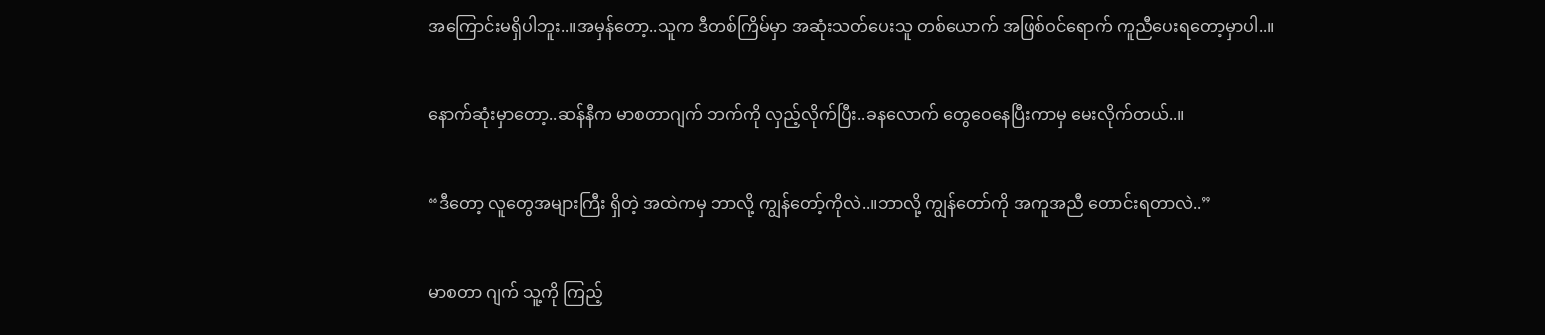အကြောင်းမရှိပါဘူး..။အမှန်တော့..သူက ဒီတစ်ကြိမ်မှာ အဆုံးသတ်ပေးသူ တစ်ယောက် အဖြစ်ဝင်ရောက် ကူညီပေးရတော့မှာပါ..။

နောက်ဆုံးမှာတော့..ဆန်နီက မာစတာဂျက် ဘက်ကို လှည့်လိုက်ပြီး..ခနလောက် တွေဝေနေပြီးကာမှ မေးလိုက်တယ်..။

“ဒီတော့ လူတွေအများကြီး ရှိတဲ့ အထဲကမှ ဘာလို့ ကျွန်တော့်ကိုလဲ..။ဘာလို့ ကျွန်တော်ကို အကူအညီ တောင်းရတာလဲ..”

မာစတာ ဂျက် သူ့ကို ကြည့်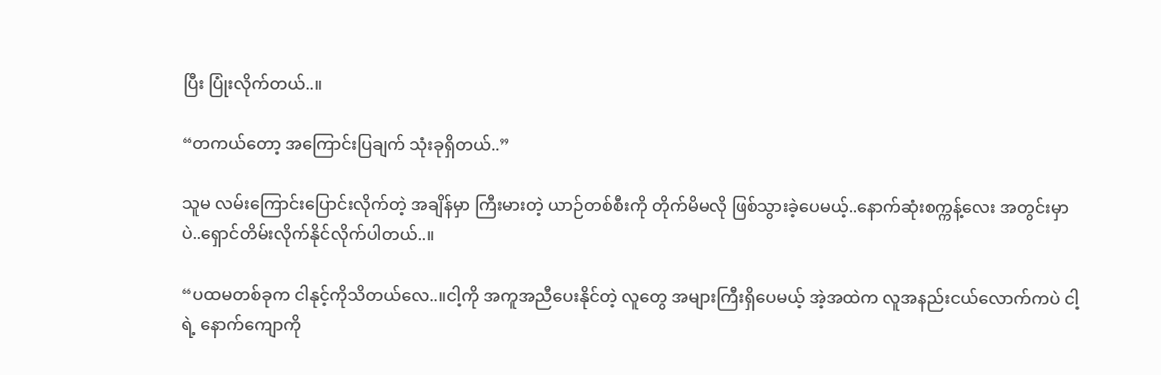ပြီး ပြုံးလိုက်တယ်..။

“တကယ်တော့ အကြောင်းပြချက် သုံးခုရှိတယ်..”

သူမ လမ်းကြောင်းပြောင်းလိုက်တဲ့ အချိန်မှာ ကြီးမားတဲ့ ယာဉ်တစ်စီးကို တိုက်မိမလို ဖြစ်သွားခဲ့ပေမယ့်..နောက်ဆုံးစက္ကန့်လေး အတွင်းမှာပဲ..ရှောင်တိမ်းလိုက်နိုင်လိုက်ပါတယ်..။

“ပထမတစ်ခုက ငါနုင့်ကိုသိတယ်လေ..။ငါ့ကို အကူအညီပေးနိုင်တဲ့ လူတွေ အများကြီးရှိပေမယ့် အဲ့အထဲက လူအနည်းငယ်လောက်ကပဲ ငါ့ရဲ့ နောက်ကျောကို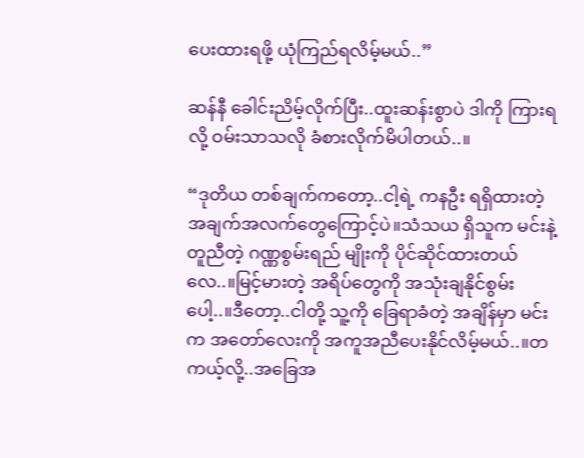ပေးထားရဖို့ ယုံကြည်ရလိမ့်မယ်..”

ဆန်နီ ခေါင်းညိမ့်လိုက်ပြီး..ထူးဆန်းစွာပဲ ဒါကို ကြားရလို့ ဝမ်းသာသလို ခံစားလိုက်မိပါတယ်..။

“ဒုတိယ တစ်ချက်ကတော့..ငါ့ရဲ့ ကနဦး ရရှိထားတဲ့ အချက်အလက်တွေကြောင့်ပဲ။သံသယ ရှိသူက မင်းနဲ့ တူညီတဲ့ ဂဏ္ဏစွမ်းရည် မျိုးကို ပိုင်ဆိုင်ထားတယ်လေ..။မြင့်မားတဲ့ အရိပ်တွေကို အသုံးချနိုင်စွမ်းပေါ့..။ဒီတော့..ငါတို့ သူ့ကို ခြေရာခံတဲ့ အချိန်မှာ မင်းက အတော်လေးကို အကူအညီပေးနိုင်လိမ့်မယ်..။တကယ့်လို့..အခြေအ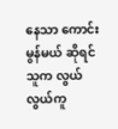နေသာ ကောင်းမွန်မယ် ဆိုရင် သူက လွယ်လွယ်ကူ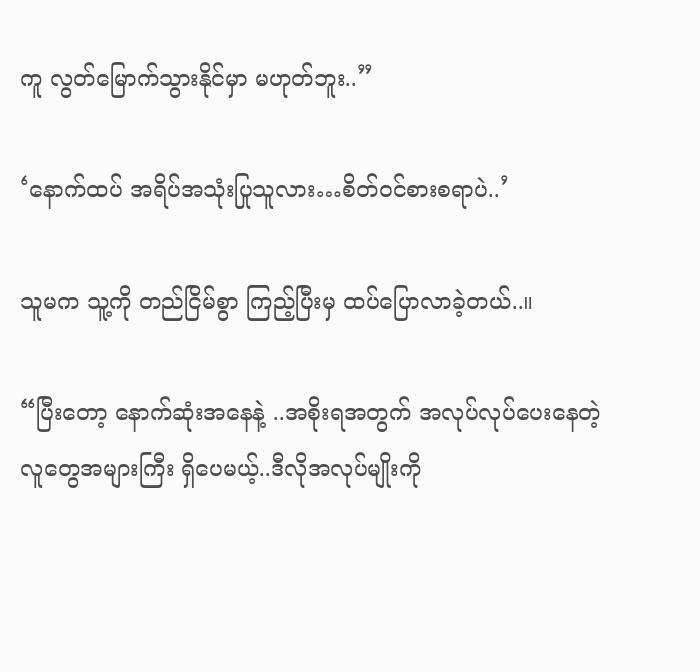ကူ လွတ်မြောက်သွားနိုင်မှာ မဟုတ်ဘူး..”

‘နောက်ထပ် အရိပ်အသုံးပြုသူလား…စိတ်ဝင်စားစရာပဲ..’

သူမက သူ့ကို တည်ငြိမ်စွာ ကြည့်ပြီးမှ ထပ်ပြောလာခဲ့တယ်..။

“ပြီးတော့ နောက်ဆုံးအနေနဲ့ ..အစိုးရအတွက် အလုပ်လုပ်ပေးနေတဲ့ လူတွေအများကြီး ရှိပေမယ့်..ဒီလိုအလုပ်မျိုးကို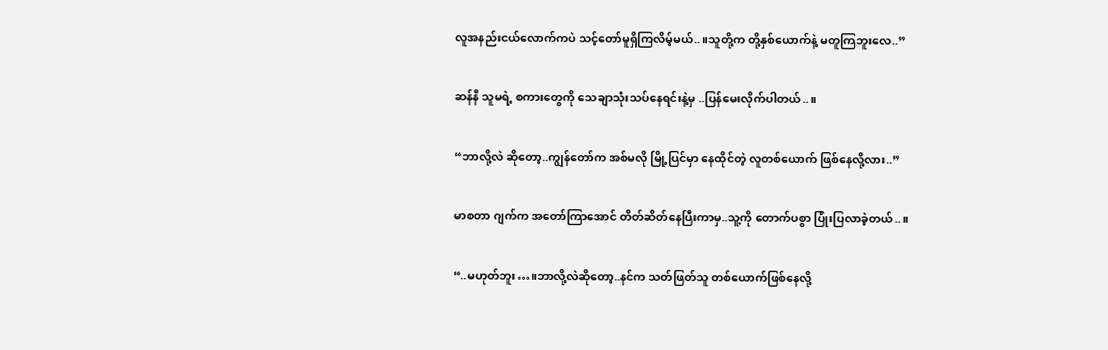လူအနည်းငယ်လောက်ကပဲ သင့်တော်မူရှိကြလိမ့်မယ်..။သူတို့က တို့နှစ်ယောက်နဲ့ မတူကြဘူးလေ..”

ဆန်နီ သူမရဲ့ စကားတွေကို သေချာသုံးသပ်နေရင်းနဲ့မှ ..ပြန်မေးလိုက်ပါတယ်..။

“ဘာလို့လဲ ဆိုတော့..ကျွန်တော်က အစ်မလို မြို့ပြင်မှာ နေထိုင်တဲ့ လူတစ်ယောက် ဖြစ်နေလို့လား..”

မာစတာ ဂျက်က အတော်ကြာအောင် တိတ်ဆိတ်နေပြီးကာမှ..သူ့ကို တောက်ပစွာ ပြုံးပြလာခဲ့တယ်..။

“..မဟုတ်ဘူး…။ဘာလို့လဲဆိုတော့..နင်က သတ်ဖြတ်သူ တစ်ယောက်ဖြစ်နေလို့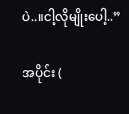ပဲ..။ငါ့လိုမျိုးပေါ့..”

အပိုင်း (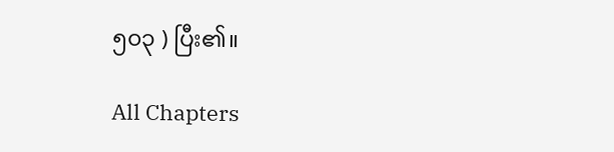၅၀၃ ) ပြီး၏။

All Chapters